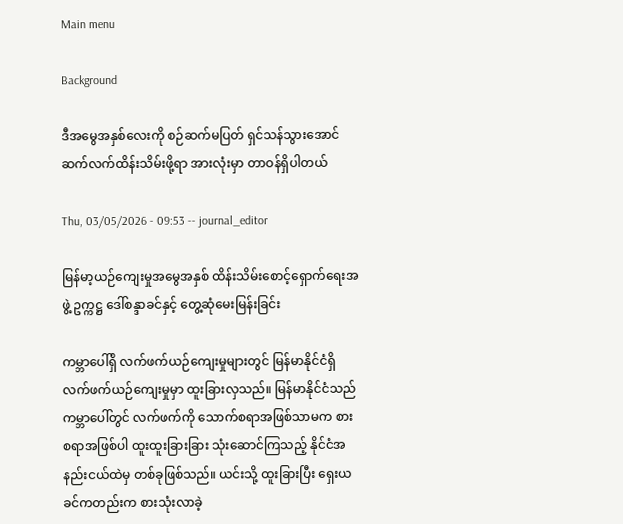Main menu

Background

ဒီအမွေအနှစ်လေးကို စဉ်ဆက်မပြတ် ရှင်သန်သွားအောင် ဆက်လက်ထိန်းသိမ်းဖို့ရာ အားလုံးမှာ တာဝန်ရှိပါတယ်

Thu, 03/05/2026 - 09:53 -- journal_editor

မြန်မာ့ယဉ်ကျေးမှုအမွေအနှစ် ထိန်းသိမ်းစောင့်ရှောက်ရေးအဖွဲ့ ဥက္ကဋ္ဌ ဒေါ်စန္ဒာခင်နှင့် တွေ့ဆုံမေးမြန်းခြင်း

ကမ္ဘာပေါ်ရှိ လက်ဖက်ယဉ်ကျေးမှုများတွင် မြန်မာနိုင်ငံရှိ လက်ဖက်ယဉ်ကျေးမှုမှာ ထူးခြားလှသည်။ မြန်မာနိုင်ငံသည် ကမ္ဘာပေါ်တွင် လက်ဖက်ကို သောက်စရာအဖြစ်သာမက စားစရာအဖြစ်ပါ ထူးထူးခြားခြား သုံးဆောင်ကြသည့် နိုင်ငံအနည်းငယ်ထဲမှ တစ်ခုဖြစ်သည်။ ယင်းသို့ ထူးခြားပြီး ရှေးယခင်ကတည်းက စားသုံးလာခဲ့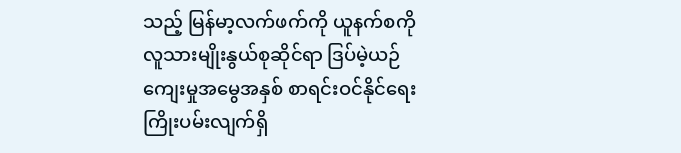သည့် မြန်မာ့လက်ဖက်ကို ယူနက်စကို လူသားမျိုးနွယ်စုဆိုင်ရာ ဒြပ်မဲ့ယဉ်ကျေးမှုအမွေအနှစ် စာရင်းဝင်နိုင်ရေး ကြိုးပမ်းလျက်ရှိ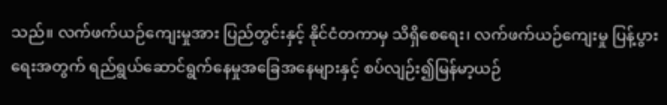သည်။ လက်ဖက်ယဉ်ကျေးမှုအား ပြည်တွင်းနှင့် နိုင်ငံတကာမှ သိရှိစေရေး၊ လက်ဖက်ယဉ်ကျေးမှု ပြန့်ပွားရေးအတွက် ရည်ရွယ်ဆောင်ရွက်နေမှုအခြေအနေများနှင့် စပ်လျဉ်း၍မြန်မာ့ယဉ်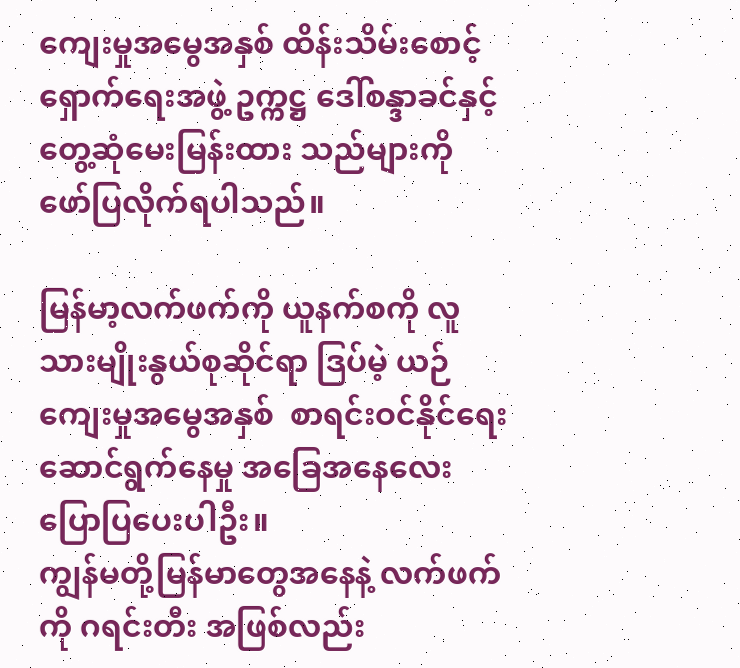ကျေးမှုအမွေအနှစ် ထိန်းသိမ်းစောင့်ရှောက်ရေးအဖွဲ့ ဥက္ကဋ္ဌ ဒေါ်စန္ဒာခင်နှင့် တွေ့ဆုံမေးမြန်းထား သည်များကို ဖော်ပြလိုက်ရပါသည်။

မြန်မာ့လက်ဖက်ကို ယူနက်စကို လူသားမျိုးနွယ်စုဆိုင်ရာ ဒြပ်မဲ့ ယဉ်ကျေးမှုအမွေအနှစ်  စာရင်းဝင်နိုင်ရေး ဆောင်ရွက်နေမှု အခြေအနေလေး ပြောပြပေးပါဦး။
ကျွန်မတို့မြန်မာတွေအနေနဲ့ လက်ဖက်ကို ဂရင်းတီး အဖြစ်လည်း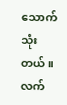သောက်သုံးတယ်။ လက်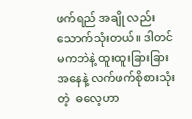ဖက်ရည် အချို လည်း သောက်သုံးတယ်။ ဒါတင်မကဘဲနဲ့ ထူးထူးခြားခြားအနေနဲ့ လက်ဖက်စိုစားသုံးတဲ့  ဓလေ့ဟာ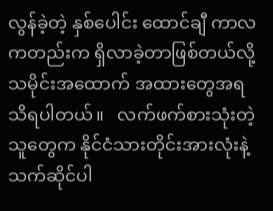လွန်ခဲ့တဲ့ နှစ်ပေါင်း ထောင်ချီ ကာလကတည်းက ရှိလာခဲ့တာဖြစ်တယ်လို့  သမိုင်းအထောက် အထားတွေအရ သိရပါတယ်။   လက်ဖက်စားသုံးတဲ့သူတွေက နိုင်ငံသားတိုင်းအားလုံးနဲ့ သက်ဆိုင်ပါ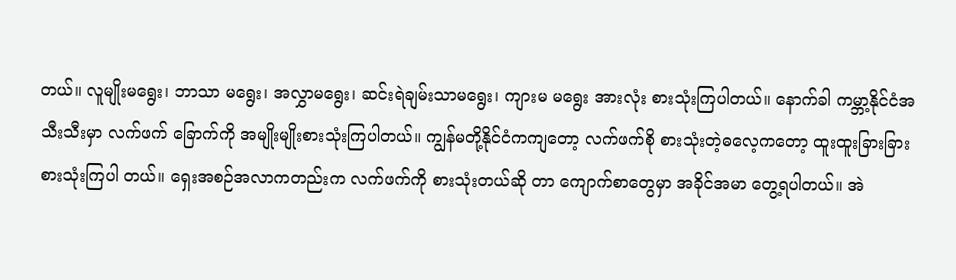တယ်။ လူမျိုးမရွေး၊ ဘာသာ မရွေး၊ အလွှာမရွေး၊ ဆင်းရဲချမ်းသာမရွေး၊ ကျားမ မရွေး အားလုံး စားသုံးကြပါတယ်။ နောက်ခါ ကမ္ဘာ့နိုင်ငံအသီးသီးမှာ လက်ဖက် ခြောက်ကို အမျိုးမျိုးစားသုံးကြပါတယ်။ ကျွန်မတို့နိုင်ငံကကျတော့ လက်ဖက်စို စားသုံးတဲ့ဓလေ့ကတော့ ထူးထူးခြားခြား စားသုံးကြပါ တယ်။ ရှေးအစဉ်အလာကတည်းက လက်ဖက်ကို စားသုံးတယ်ဆို တာ ကျောက်စာတွေမှာ အခိုင်အမာ တွေ့ရပါတယ်။ အဲ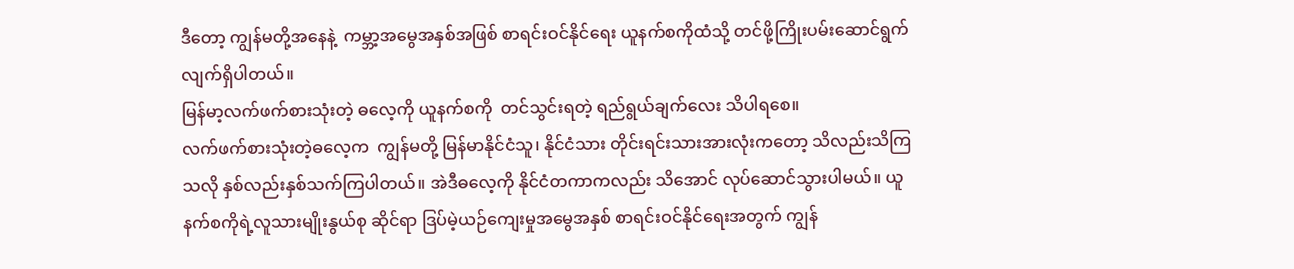ဒီတော့ ကျွန်မတို့အနေနဲ့  ကမ္ဘာ့အမွေအနှစ်အဖြစ် စာရင်းဝင်နိုင်ရေး ယူနက်စကိုထံသို့ တင်ဖို့ကြိုးပမ်းဆောင်ရွက်လျက်ရှိပါတယ်။
မြန်မာ့လက်ဖက်စားသုံးတဲ့ ဓလေ့ကို ယူနက်စကို  တင်သွင်းရတဲ့ ရည်ရွယ်ချက်လေး သိပါရစေ။
လက်ဖက်စားသုံးတဲ့ဓလေ့က  ကျွန်မတို့ မြန်မာနိုင်ငံသူ၊ နိုင်ငံသား တိုင်းရင်းသားအားလုံးကတော့ သိလည်းသိကြသလို နှစ်လည်းနှစ်သက်ကြပါတယ်။ အဲဒီဓလေ့ကို နိုင်ငံတကာကလည်း သိအောင် လုပ်ဆောင်သွားပါမယ်။ ယူနက်စကိုရဲ့လူသားမျိုးနွယ်စု ဆိုင်ရာ ဒြပ်မဲ့ယဉ်ကျေးမှုအမွေအနှစ် စာရင်းဝင်နိုင်ရေးအတွက် ကျွန်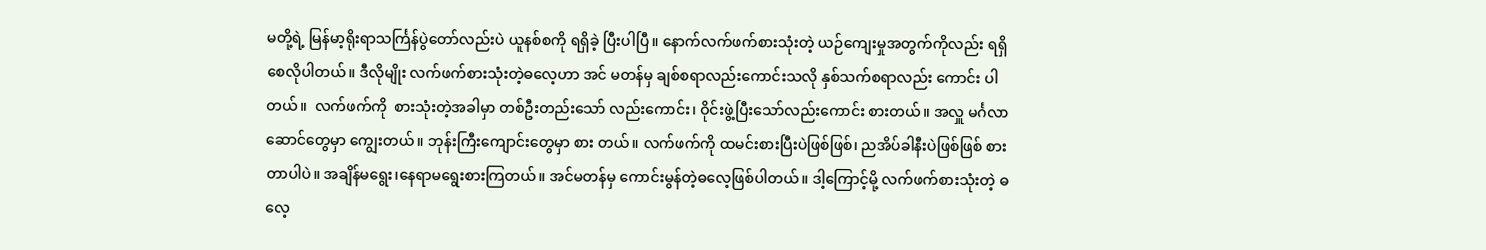မတို့ရဲ့ မြန်မာ့ရိုးရာသင်္ကြန်ပွဲတော်လည်းပဲ ယူနစ်စကို ရရှိခဲ့ ပြီးပါပြီ။ နောက်လက်ဖက်စားသုံးတဲ့ ယဉ်ကျေးမှုအတွက်ကိုလည်း ရရှိစေလိုပါတယ်။ ဒီလိုမျိုး လက်ဖက်စားသုံးတဲ့ဓလေ့ဟာ အင် မတန်မှ ချစ်စရာလည်းကောင်းသလို နှစ်သက်စရာလည်း ကောင်း ပါတယ်။  လက်ဖက်ကို  စားသုံးတဲ့အခါမှာ တစ်ဦးတည်းသော် လည်းကောင်း၊ ဝိုင်းဖွဲ့ပြီးသော်လည်းကောင်း စားတယ်။ အလှူ မင်္ဂလာဆောင်တွေမှာ ကျွေးတယ်။ ဘုန်းကြီးကျောင်းတွေမှာ စား တယ်။ လက်ဖက်ကို ထမင်းစားပြီးပဲဖြစ်ဖြစ်၊ ညအိပ်ခါနီးပဲဖြစ်ဖြစ် စားတာပါပဲ။ အချိန်မရွေး၊နေရာမရွေးစားကြတယ်။ အင်မတန်မှ ကောင်းမွန်တဲ့ဓလေ့ဖြစ်ပါတယ်။ ဒါ့ကြောင့်မို့ လက်ဖက်စားသုံးတဲ့ ဓလေ့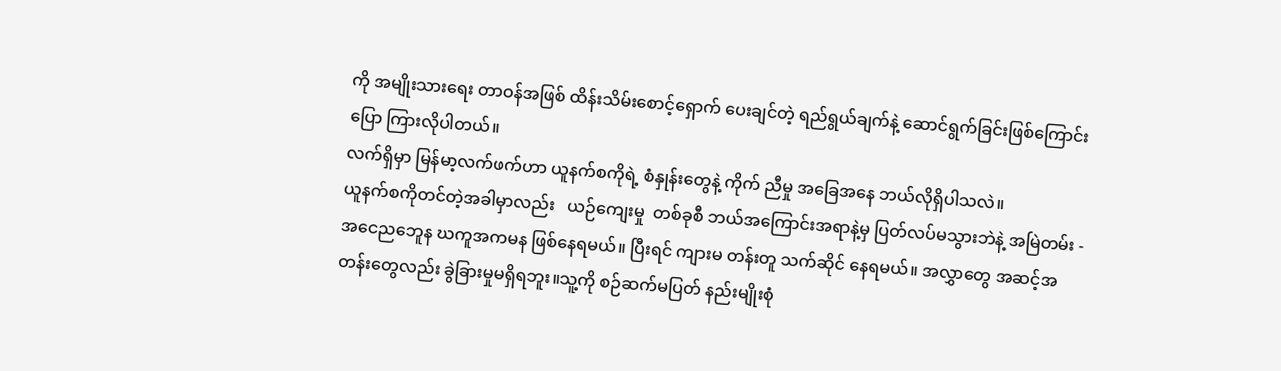ကို အမျိုးသားရေး တာဝန်အဖြစ် ထိန်းသိမ်းစောင့်ရှောက် ပေးချင်တဲ့ ရည်ရွယ်ချက်နဲ့ ဆောင်ရွက်ခြင်းဖြစ်ကြောင်း ပြော ကြားလိုပါတယ်။
လက်ရှိမှာ မြန်မာ့လက်ဖက်ဟာ ယူနက်စကိုရဲ့ စံနှုန်းတွေနဲ့ ကိုက် ညီမှု အခြေအနေ ဘယ်လိုရှိပါသလဲ။
ယူနက်စကိုတင်တဲ့အခါမှာလည်း   ယဉ်ကျေးမှု  တစ်ခုစီ ဘယ်အကြောင်းအရာနဲ့မှ ပြတ်လပ်မသွားဘဲနဲ့ အမြဲတမ်း - အငေညဘေူန ဃကူအကမန ဖြစ်နေရမယ်။ ပြီးရင် ကျားမ တန်းတူ သက်ဆိုင် နေရမယ်။ အလွှာတွေ အဆင့်အတန်းတွေလည်း ခွဲခြားမှုမရှိရဘူး။သူ့ကို စဉ်ဆက်မပြတ် နည်းမျိုးစုံ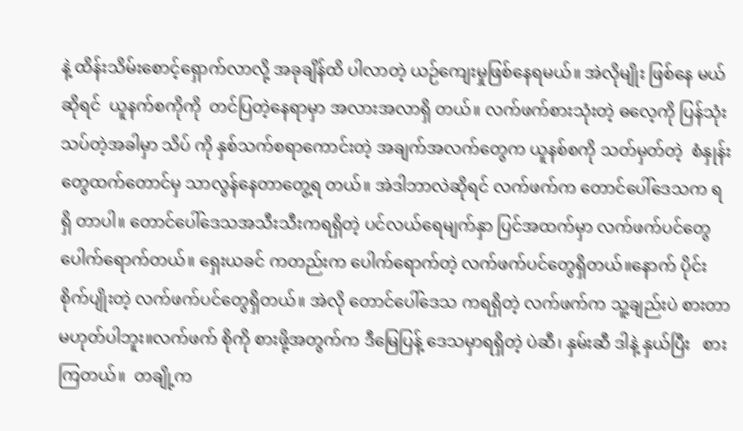နဲ့ ထိန်းသိမ်းစောင့်ရှောက်လာလို့ အခုချိန်ထိ ပါလာတဲ့ ယဉ်ကျေးမှုဖြစ်နေရမယ်။ အဲလိုမျိုး ဖြစ်နေ မယ်ဆိုရင်  ယူနက်စကိုကို  တင်ပြတဲ့နေရာမှာ အလားအလာရှိ တယ်။ လက်ဖက်စားသုံးတဲ့ ဓလေ့ကို ပြန်သုံးသပ်တဲ့အခါမှာ သိပ် ကို နှစ်သက်စရာကောင်းတဲ့ အချက်အလက်တွေက ယူနစ်စကို သတ်မှတ်တဲ့  စံနှုန်းတွေထက်တောင်မှ သာလွန်နေတာတွေ့ရ တယ်။ အဲဒါဘာလဲဆိုရင် လက်ဖက်က တောင်ပေါ်ဒေသက ရရှိ တာပါ။ တောင်ပေါ်ဒေသအသီးသီးကရရှိတဲ့ ပင်လယ်ရေမျက်နှာ ပြင်အထက်မှာ လက်ဖက်ပင်တွေပေါက်ရောက်တယ်။ ရှေးယခင် ကတည်းက ပေါက်ရောက်တဲ့ လက်ဖက်ပင်တွေရှိတယ်။နောက် ပိုင်း စိုက်ပျိုးတဲ့ လက်ဖက်ပင်တွေရှိတယ်။ အဲလို တောင်ပေါ်ဒေသ ကရရှိတဲ့ လက်ဖက်က သူ့ချည်းပဲ စားတာမဟုတ်ပါဘူး။လက်ဖက် စိုကို စားဖို့အတွက်က ဒီမြေပြန့် ဒေသမှာရရှိတဲ့ ပဲဆီ၊ နှမ်းဆီ ဒါနဲ့ နှယ်ပြီး   စားကြတယ်။  တချို့က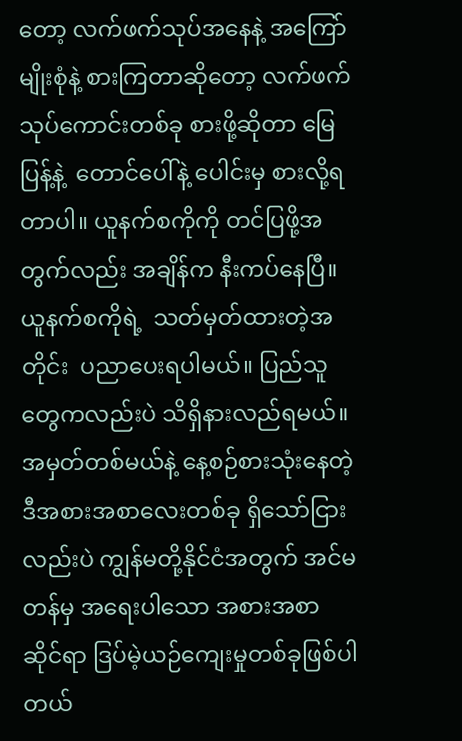တော့ လက်ဖက်သုပ်အနေနဲ့ အကြော်မျိုးစုံနဲ့ စားကြတာဆိုတော့ လက်ဖက်သုပ်ကောင်းတစ်ခု စားဖို့ဆိုတာ မြေပြန့်နဲ့  တောင်ပေါ်နဲ့ ပေါင်းမှ စားလို့ရတာပါ။ ယူနက်စကိုကို တင်ပြဖို့အတွက်လည်း အချိန်က နီးကပ်နေပြီ။ ယူနက်စကိုရဲ့  သတ်မှတ်ထားတဲ့အတိုင်း  ပညာပေးရပါမယ်။ ပြည်သူတွေကလည်းပဲ သိရှိနားလည်ရမယ်။ အမှတ်တစ်မယ်နဲ့ နေ့စဉ်စားသုံးနေတဲ့ ဒီအစားအစာလေးတစ်ခု ရှိသော်ငြားလည်းပဲ ကျွန်မတို့နိုင်ငံအတွက် အင်မတန်မှ အရေးပါသော အစားအစာ ဆိုင်ရာ ဒြပ်မဲ့ယဉ်ကျေးမှုတစ်ခုဖြစ်ပါတယ်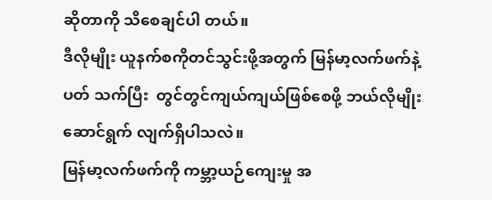ဆိုတာကို သိစေချင်ပါ တယ်။
ဒီလိုမျိုး ယူနက်စကိုတင်သွင်းဖို့အတွက် မြန်မာ့လက်ဖက်နဲ့ ပတ် သက်ပြီး  တွင်တွင်ကျယ်ကျယ်ဖြစ်စေဖို့ ဘယ်လိုမျိုးဆောင်ရွက် လျက်ရှိပါသလဲ။
မြန်မာ့လက်ဖက်ကို ကမ္ဘာ့ယဉ်ကျေးမှု အ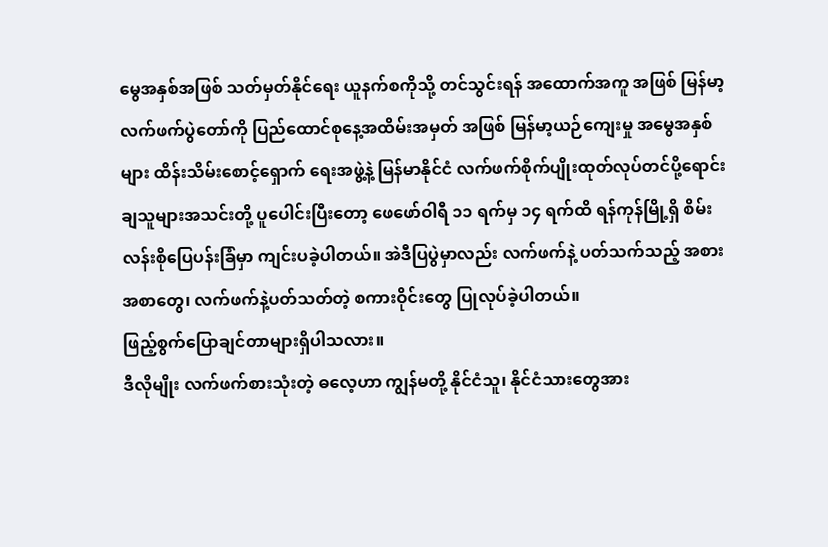မွေအနှစ်အဖြစ် သတ်မှတ်နိုင်ရေး ယူနက်စကိုသို့ တင်သွင်းရန် အထောက်အကူ အဖြစ် မြန်မာ့လက်ဖက်ပွဲတော်ကို ပြည်ထောင်စုနေ့အထိမ်းအမှတ် အဖြစ် မြန်မာ့ယဉ်ကျေးမှု အမွေအနှစ်များ ထိန်းသိမ်းစောင့်ရှောက် ရေးအဖွဲ့နဲ့ မြန်မာနိုင်ငံ လက်ဖက်စိုက်ပျိုးထုတ်လုပ်တင်ပို့ရောင်း ချသူများအသင်းတို့ ပူပေါင်းပြီးတော့ ဖေဖော်ဝါရီ ၁၁ ရက်မှ ၁၄ ရက်ထိ ရန်ကုန်မြို့ရှိ စိမ်းလန်းစိုပြေပန်းခြံမှာ ကျင်းပခဲ့ပါတယ်။ အဲဒီပြပွဲမှာလည်း လက်ဖက်နဲ့ ပတ်သက်သည့် အစားအစာတွေ၊ လက်ဖက်နဲ့ပတ်သတ်တဲ့ စကားဝိုင်းတွေ ပြုလုပ်ခဲ့ပါတယ်။
ဖြည့်စွက်ပြောချင်တာများရှိပါသလား။
ဒီလိုမျိုး လက်ဖက်စားသုံးတဲ့ ဓလေ့ဟာ ကျွန်မတို့ နိုင်ငံသူ၊ နိုင်ငံသားတွေအား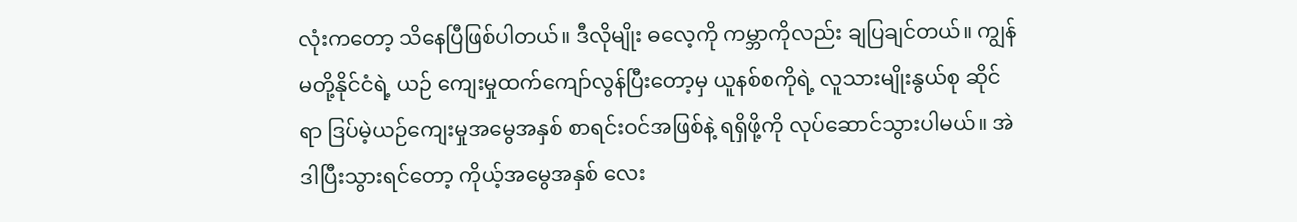လုံးကတော့ သိနေပြီဖြစ်ပါတယ်။ ဒီလိုမျိုး ဓလေ့ကို ကမ္ဘာကိုလည်း ချပြချင်တယ်။ ကျွန်မတို့နိုင်ငံရဲ့ ယဉ် ကျေးမှုထက်ကျော်လွန်ပြီးတော့မှ ယူနစ်စကိုရဲ့ လူသားမျိုးနွယ်စု ဆိုင်ရာ ဒြပ်မဲ့ယဉ်ကျေးမှုအမွေအနှစ် စာရင်းဝင်အဖြစ်နဲ့ ရရှိဖို့ကို လုပ်ဆောင်သွားပါမယ်။ အဲဒါပြီးသွားရင်တော့ ကိုယ့်အမွေအနှစ် လေး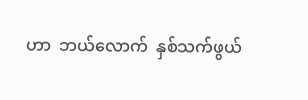ဟာ  ဘယ်လောက်  နှစ်သက်ဖွယ်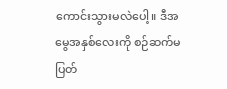ကောင်းသွားမလဲပေါ့။ ဒီအမွေအနှစ်လေးကို စဉ်ဆက်မပြတ်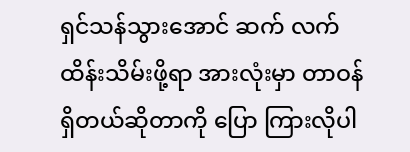ရှင်သန်သွားအောင် ဆက် လက်ထိန်းသိမ်းဖို့ရာ အားလုံးမှာ တာဝန်ရှိတယ်ဆိုတာကို ပြော ကြားလိုပါ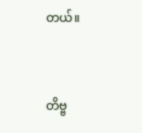တယ်။



တိဗ္ဗ